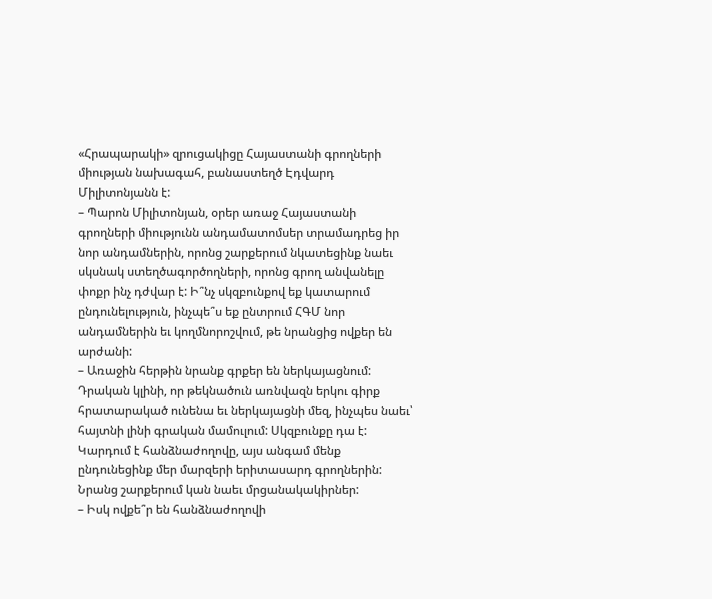«Հրապարակի» զրուցակիցը Հայաստանի գրողների միության նախագահ, բանաստեղծ Էդվարդ Միլիտոնյանն է:
– Պարոն Միլիտոնյան, օրեր առաջ Հայաստանի գրողների միությունն անդամատոմսեր տրամադրեց իր նոր անդամներին, որոնց շարքերում նկատեցինք նաեւ սկսնակ ստեղծագործողների, որոնց գրող անվանելը փոքր ինչ դժվար է: Ի՞նչ սկզբունքով եք կատարում ընդունելություն, ինչպե՞ս եք ընտրում ՀԳՄ նոր անդամներին եւ կողմնորոշվում, թե նրանցից ովքեր են արժանի:
– Առաջին հերթին նրանք գրքեր են ներկայացնում: Դրական կլինի, որ թեկնածուն առնվազն երկու գիրք հրատարակած ունենա եւ ներկայացնի մեզ, ինչպես նաեւ՝ հայտնի լինի գրական մամուլում: Սկզբունքը դա է: Կարդում է հանձնաժողովը, այս անգամ մենք ընդունեցինք մեր մարզերի երիտասարդ գրողներին: Նրանց շարքերում կան նաեւ մրցանակակիրներ:
– Իսկ ովքե՞ր են հանձնաժողովի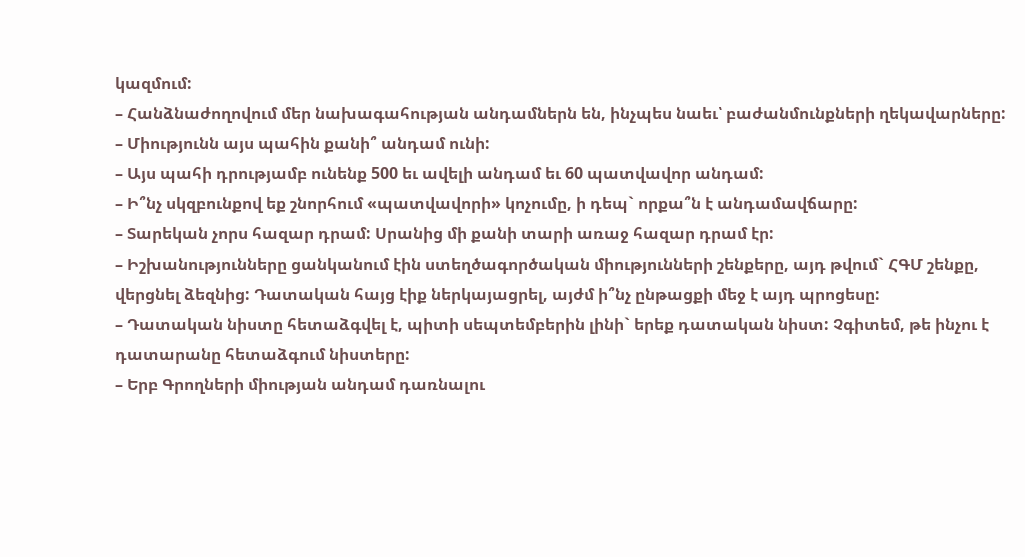կազմում:
– Հանձնաժողովում մեր նախագահության անդամներն են, ինչպես նաեւ՝ բաժանմունքների ղեկավարները:
– Միությունն այս պահին քանի՞ անդամ ունի:
– Այս պահի դրությամբ ունենք 500 եւ ավելի անդամ եւ 60 պատվավոր անդամ:
– Ի՞նչ սկզբունքով եք շնորհում «պատվավորի» կոչումը, ի դեպ` որքա՞ն է անդամավճարը:
– Տարեկան չորս հազար դրամ: Սրանից մի քանի տարի առաջ հազար դրամ էր:
– Իշխանությունները ցանկանում էին ստեղծագործական միությունների շենքերը, այդ թվում` ՀԳՄ շենքը, վերցնել ձեզնից: Դատական հայց էիք ներկայացրել, այժմ ի՞նչ ընթացքի մեջ է այդ պրոցեսը:
– Դատական նիստը հետաձգվել է, պիտի սեպտեմբերին լինի` երեք դատական նիստ: Չգիտեմ, թե ինչու է դատարանը հետաձգում նիստերը:
– Երբ Գրողների միության անդամ դառնալու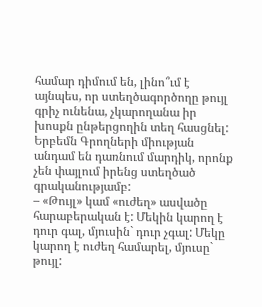համար դիմում են, լինո՞ւմ է այնպես, որ ստեղծագործողը թույլ գրիչ ունենա, չկարողանա իր խոսքն ընթերցողին տեղ հասցնել: Երբեմն Գրողների միության անդամ են դառնում մարդիկ, որոնք չեն փայլում իրենց ստեղծած գրականությամբ:
– «Թույլ» կամ «ուժեղ» ասվածը հարաբերական է: Մեկին կարող է դուր գալ, մյուսին` դուր չգալ: Մեկը կարող է ուժեղ համարել, մյուսը` թույլ: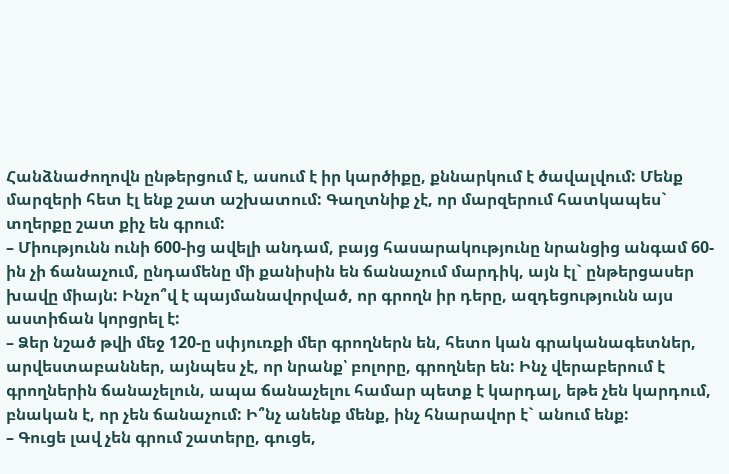Հանձնաժողովն ընթերցում է, ասում է իր կարծիքը, քննարկում է ծավալվում: Մենք մարզերի հետ էլ ենք շատ աշխատում: Գաղտնիք չէ, որ մարզերում հատկապես` տղերքը շատ քիչ են գրում:
– Միությունն ունի 600-ից ավելի անդամ, բայց հասարակությունը նրանցից անգամ 60-ին չի ճանաչում, ընդամենը մի քանիսին են ճանաչում մարդիկ, այն էլ` ընթերցասեր խավը միայն: Ինչո՞վ է պայմանավորված, որ գրողն իր դերը, ազդեցությունն այս աստիճան կորցրել է:
– Ձեր նշած թվի մեջ 120-ը սփյուռքի մեր գրողներն են, հետո կան գրականագետներ, արվեստաբաններ, այնպես չէ, որ նրանք՝ բոլորը, գրողներ են: Ինչ վերաբերում է գրողներին ճանաչելուն, ապա ճանաչելու համար պետք է կարդալ, եթե չեն կարդում, բնական է, որ չեն ճանաչում: Ի՞նչ անենք մենք, ինչ հնարավոր է` անում ենք:
– Գուցե լավ չեն գրում շատերը, գուցե,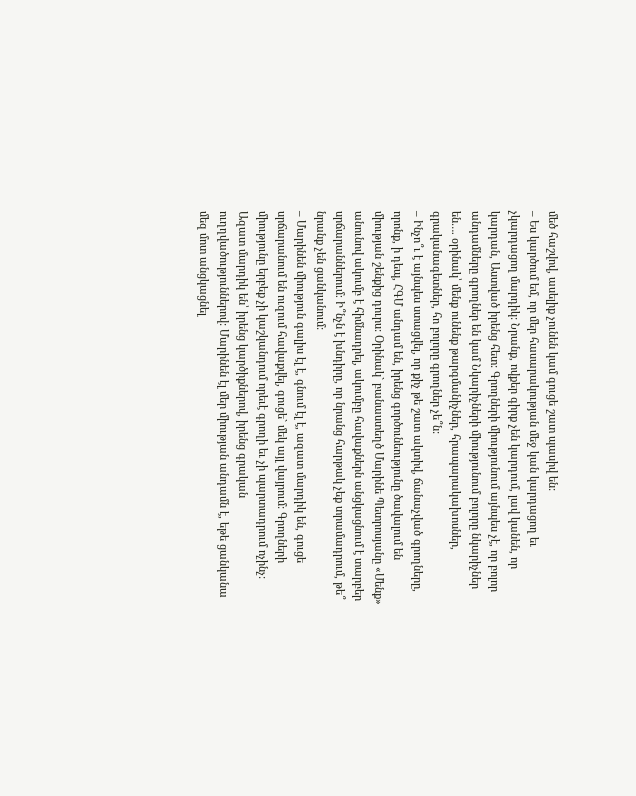մեծ հաշվով, ասելիք չունեն կամ գուցե շատ պասիվ են:
– Ես կարծում եմ, որ մեր հասարակության մեջ կան կարդացող եւ չկարդացող մարդիկ: Նրանք, ովքեր գիրք չեն կարդում, լավ կանեն, որ կարդան, Աստված իրենց հետ: Գրողների միությունում այնպես չէ, որ բոլոր անդամները գրողներ են կամ Նկարիչների միությունում բոլորը նկարիչներ են…. օրինակ՝ մենք ունենք թարգմանիչներ, հրապարակախոսներ, գրականագետներ, հո բոլորը գրողներ չե՞ն:
– Ինչո՞ւ է այնպես ստացվել, որ քիչ թե շատ ակտիվ, ճանաչված գրողները, որոնք, ի դեպ, ՀԳՄ անդամ են, իրենց գործունեությունը ծավալում են միության շենքից դուրս: Օրինակ` բանաստեղծ Մարինե Պետրոսյանը «Մենք» անունով ակումբ է հիմնադրել, ակումբը հավաքներն անցկացնում է տարբեր սրճարաններում։ Ի՞նչն է խնդիրը, որ նրանց հարթակ չեք տրամադրում, թե՞ նրանք չեն ցանկանում:
– Մարինեն միություն գալիս էլ է, գնում էլ է, ազատ մարդիկ են, գուցե սրճարանում են ուզում հավաքվել, գուցե` մեկ այլ վայրում: Գրողների միությունը երբեք չի կաշկանդում որեւէ գրողի եւ չի պարտադրում ոչինչ: Ազատ մարդիկ են՝ իրենց կարծիքներով, իրենց գրական ուղղվածություններով: Մարինեն էլ մեր միության անդամն է, եթե ցանկանա մեզ մոտ անցկացնել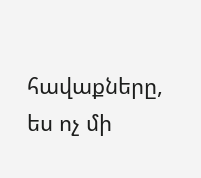հավաքները, ես ոչ մի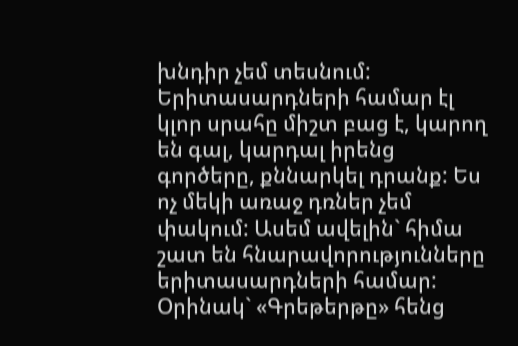խնդիր չեմ տեսնում: Երիտասարդների համար էլ կլոր սրահը միշտ բաց է, կարող են գալ, կարդալ իրենց գործերը, քննարկել դրանք: Ես ոչ մեկի առաջ դռներ չեմ փակում: Ասեմ ավելին` հիմա շատ են հնարավորությունները երիտասարդների համար: Օրինակ` «Գրեթերթը» հենց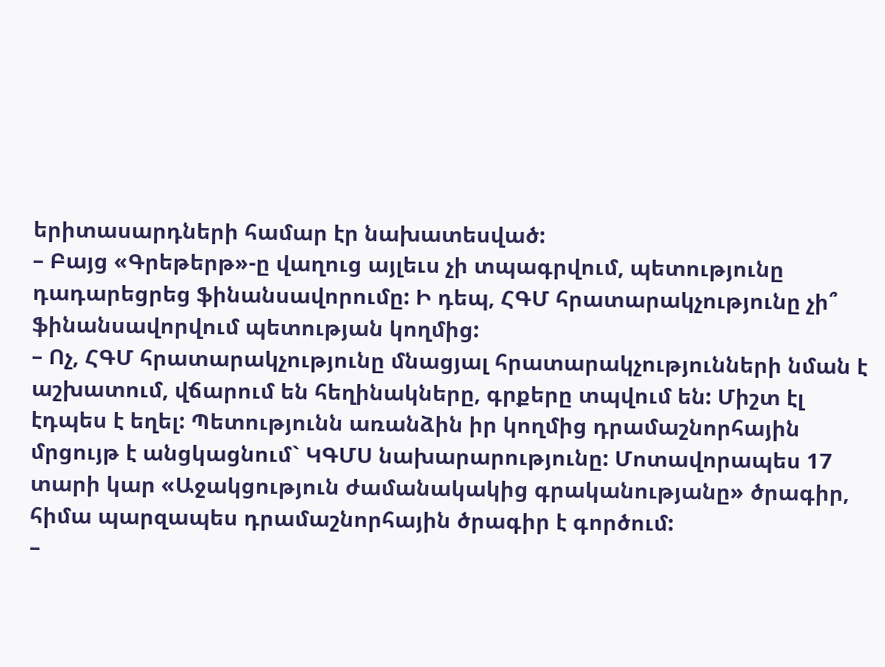երիտասարդների համար էր նախատեսված:
– Բայց «Գրեթերթ»-ը վաղուց այլեւս չի տպագրվում, պետությունը դադարեցրեց ֆինանսավորումը: Ի դեպ, ՀԳՄ հրատարակչությունը չի՞ ֆինանսավորվում պետության կողմից:
– Ոչ, ՀԳՄ հրատարակչությունը մնացյալ հրատարակչությունների նման է աշխատում, վճարում են հեղինակները, գրքերը տպվում են: Միշտ էլ էդպես է եղել: Պետությունն առանձին իր կողմից դրամաշնորհային մրցույթ է անցկացնում` ԿԳՄՍ նախարարությունը: Մոտավորապես 17 տարի կար «Աջակցություն ժամանակակից գրականությանը» ծրագիր, հիմա պարզապես դրամաշնորհային ծրագիր է գործում:
–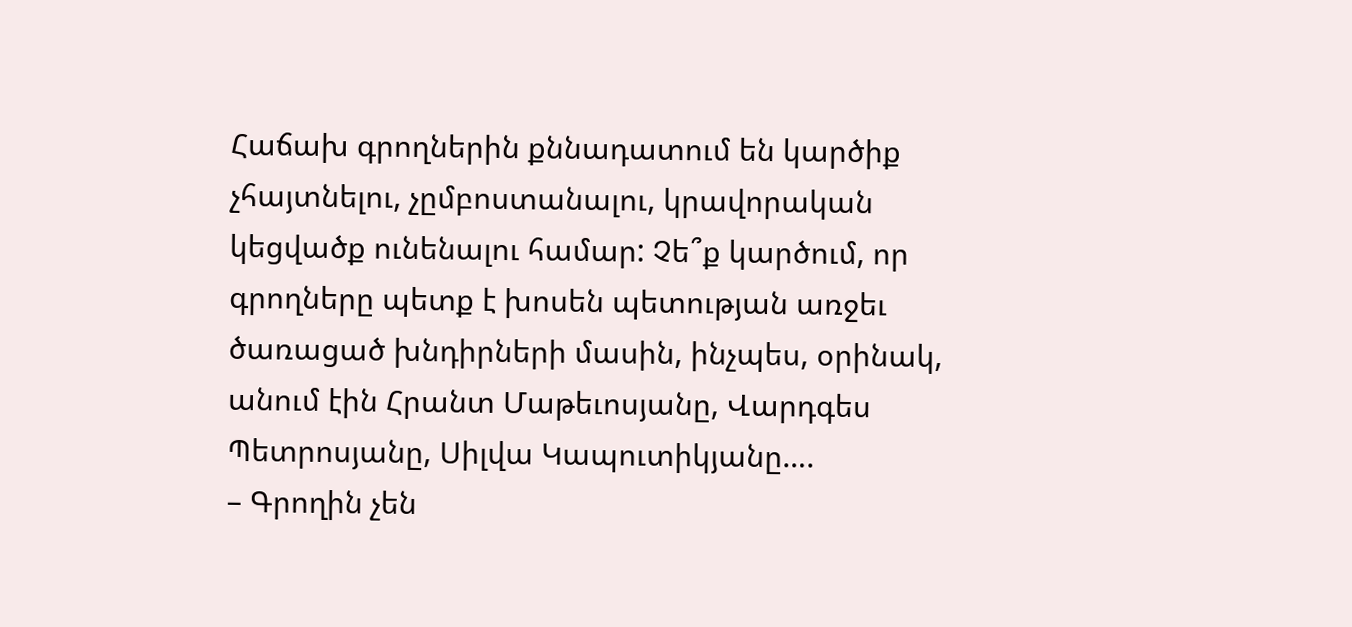Հաճախ գրողներին քննադատում են կարծիք չհայտնելու, չըմբոստանալու, կրավորական կեցվածք ունենալու համար: Չե՞ք կարծում, որ գրողները պետք է խոսեն պետության առջեւ ծառացած խնդիրների մասին, ինչպես, օրինակ, անում էին Հրանտ Մաթեւոսյանը, Վարդգես Պետրոսյանը, Սիլվա Կապուտիկյանը….
– Գրողին չեն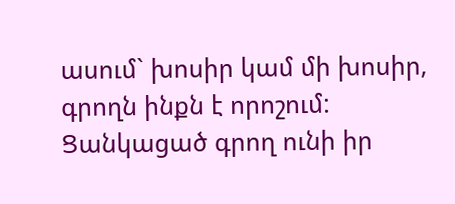ասում` խոսիր կամ մի խոսիր, գրողն ինքն է որոշում: Ցանկացած գրող ունի իր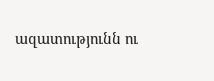ազատությունն ու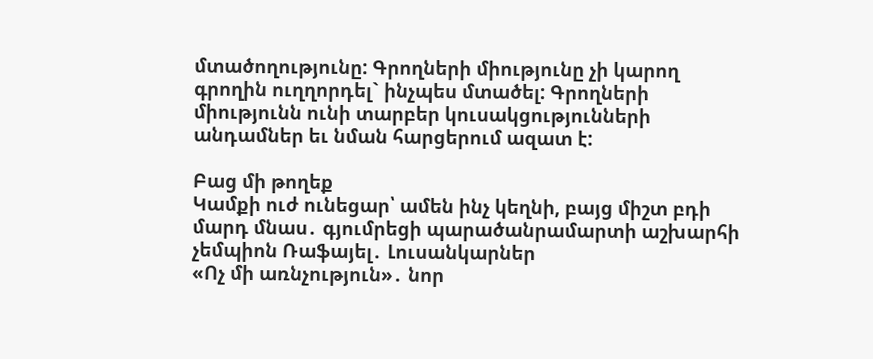մտածողությունը: Գրողների միությունը չի կարող գրողին ուղղորդել` ինչպես մտածել: Գրողների միությունն ունի տարբեր կուսակցությունների անդամներ եւ նման հարցերում ազատ է:

Բաց մի թողեք
Կամքի ուժ ունեցար՝ ամեն ինչ կեղնի, բայց միշտ բդի մարդ մնաս․ գյումրեցի պարածանրամարտի աշխարհի չեմպիոն Ռաֆայել․ Լուսանկարներ
«Ոչ մի առնչություն»․ նոր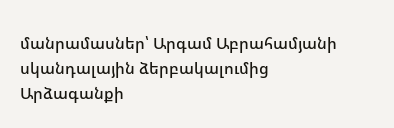մանրամասներ՝ Արգամ Աբրահամյանի սկանդալային ձերբակալումից
Արձագանքի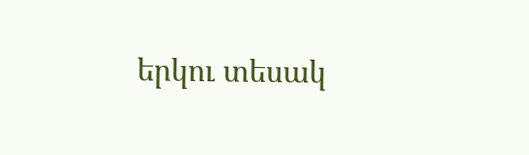երկու տեսակ